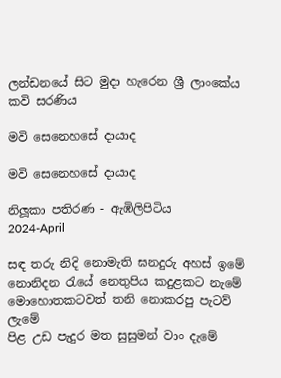ලන්ඩනයේ සිට මුදා හැරෙන ශ්‍රී ලාංකේය කවි සරණිය

මවි සෙනෙහසේ දායාද

මවි සෙනෙහසේ දායාද

නිලූකා පතිරණ - ඇඹිලිපිටිය
2024-April

සඳ තරු නිදි නොමැති ඝනදුරු අහස් ඉමේ
නොනිදන රැයේ නෙතුපිය කදුළකට නැමේ
මොහොතකටවත් තනි නොකරපු පැටව් ලැමේ
පිළ උඩ පැදුර මත සුසුමන් වාං දැමේ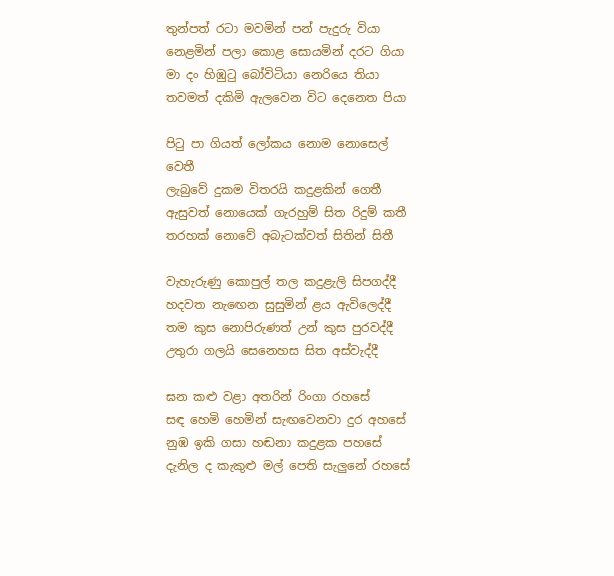තුන්පත් රටා මවමින් පන් පැදුරු වියා
නෙළමින් පලා කොළ සොයමින් දරට ගියා
මා දං හිඹුටු බෝවිටියා නෙරියෙ තියා
තවමත් දකිමි ඇලවෙන විට දෙනෙත පියා

පිටු පා ගියත් ලෝකය නොම නොසෙල් වෙතී
ලැබුවේ දුකම විතරයි කදුළකින් ගෙතී
ඇසුවත් නොයෙක් ගැරහුම් සිත රිදුම් කතී
තරහක් නොවේ අබැටක්වත් සිතින් සිතී

වැහැරුණු කොපුල් තල කදුළැලි සිපගද්දී
හදවත නැඟෙන සුසුමින් ළය ඇවිලෙද්දී
තම කුස නොපිරුණත් උන් කුස පුරවද්දී
උතුරා ගලයි සෙනෙහස සිත අස්වැද්දී

ඝන කළු වළා අතරින් රිංගා රහසේ
සඳ හෙමි හෙමින් සැඟවෙනවා දුර අහසේ
නුඹ ඉකි ගසා හඬනා කදුළක පහසේ
දැනිල ද කැකුළු මල් පෙති සැලුනේ රහසේ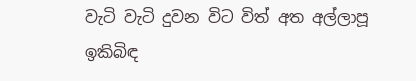වැටි වැටි දුවන විට විත් අත අල්ලාපූ
ඉකිබිඳ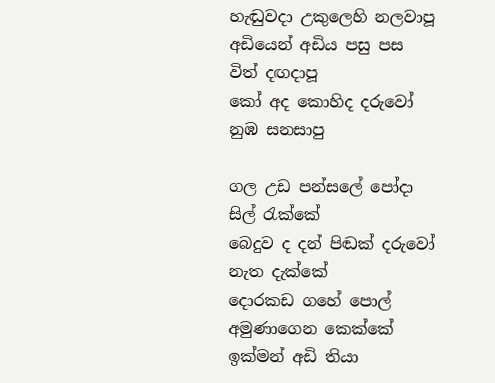හැඬුවදා උකුලෙහි නලවාපූ
අඩියෙන් අඩිය පසු පස විත් දඟදාපූ
කෝ අද කොහිද දරුවෝ නුඹ සනසාපු

ගල උඩ පන්සලේ පෝදා සිල් රැක්කේ
බෙදුව ද දන් පිඬක් දරුවෝ නැත දැක්කේ
දොරකඩ ගහේ පොල් අමුණාගෙන කෙක්කේ
ඉක්මන් අඩි තියා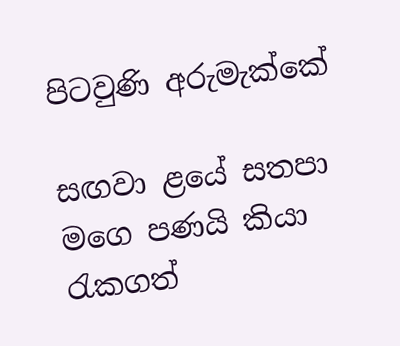පිටවුණි අරුමැක්කේ

සඟවා ළයේ සතපා මගෙ පණයි කියා
රැකගත්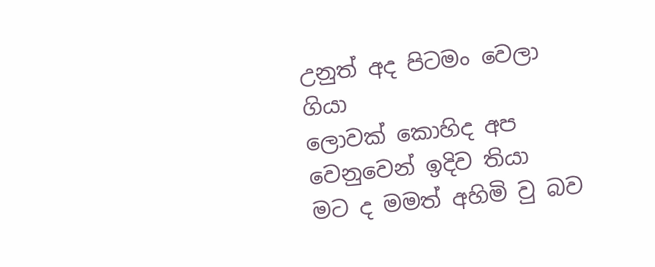උනුත් අද පිටමං වෙලා ගියා
ලොවක් කොහිද අප වෙනුවෙන් ඉදිව තියා
මට ද මමත් අහිමි වු බව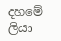දහමේ ලියා